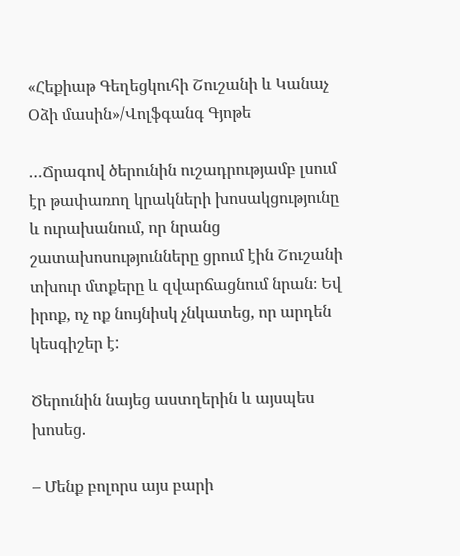«Հեքիաթ Գեղեցկուհի Շուշանի և Կանաչ Օձի մասին»/Վոլֆգանգ Գյոթե

…Ճրագով ծերունին ուշադրությամբ լսում էր թափառող կրակների խոսակցությունը  և ուրախանում, որ նրանց շատախոսությունները ցրում էին Շուշանի տխուր մտքերը և զվարճացնում նրան։ Եվ իրոք, ոչ ոք նույնիսկ չնկատեց, որ արդեն կեսգիշեր է:

Ծերունին նայեց աստղերին և այսպես խոսեց.

– Մենք բոլորս այս բարի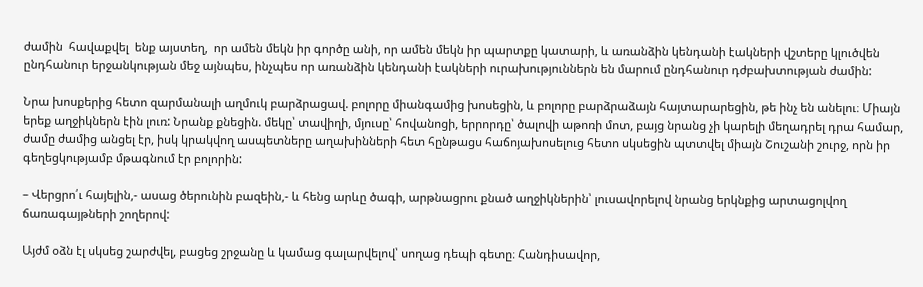ժամին  հավաքվել  ենք այստեղ,  որ ամեն մեկն իր գործը անի, որ ամեն մեկն իր պարտքը կատարի, և առանձին կենդանի էակների վշտերը կլուծվեն ընդհանուր երջանկության մեջ այնպես, ինչպես որ առանձին կենդանի էակների ուրախություններն են մարում ընդհանուր դժբախտության ժամին:

Նրա խոսքերից հետո զարմանալի աղմուկ բարձրացավ. բոլորը միանգամից խոսեցին, և բոլորը բարձրաձայն հայտարարեցին, թե ինչ են անելու։ Միայն երեք աղջիկներն էին լուռ: Նրանք քնեցին. մեկը՝ տավիղի, մյուսը՝ հովանոցի, երրորդը՝ ծալովի աթոռի մոտ, բայց նրանց չի կարելի մեղադրել դրա համար, ժամը ժամից անցել էր, իսկ կրակվող ասպետները աղախինների հետ հընթացս հաճոյախոսելուց հետո սկսեցին պտտվել միայն Շուշանի շուրջ, որն իր գեղեցկությամբ մթագնում էր բոլորին:

– Վերցրո՛ւ հայելին,- ասաց ծերունին բազեին,- և հենց արևը ծագի, արթնացրու քնած աղջիկներին՝ լուսավորելով նրանց երկնքից արտացոլվող ճառագայթների շողերով:

Այժմ օձն էլ սկսեց շարժվել, բացեց շրջանը և կամաց գալարվելով՝ սողաց դեպի գետը։ Հանդիսավոր,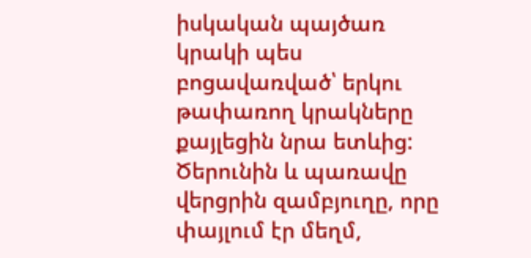իսկական պայծառ կրակի պես բոցավառված՝ երկու թափառող կրակները քայլեցին նրա ետևից:  Ծերունին և պառավը վերցրին զամբյուղը, որը փայլում էր մեղմ,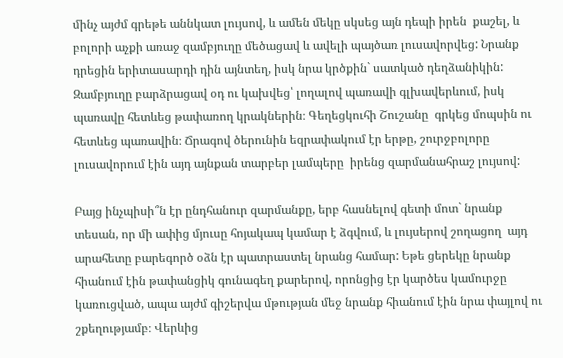մինչ այժմ գրեթե աննկատ լույսով, և ամեն մեկը սկսեց այն դեպի իրեն  քաշել, և բոլորի աչքի առաջ զամբյուղը մեծացավ և ավելի պայծառ լուսավորվեց: Նրանք դրեցին երիտասարդի դին այնտեղ, իսկ նրա կրծքին` սատկած դեղձանիկին: Զամբյուղը բարձրացավ օդ ու կախվեց՝ լողալով պառավի գլխավերևում, իսկ պառավը հետևեց թափառող կրակներին։ Գեղեցկուհի Շուշանը  գրկեց մոպսին ու հետևեց պառավին։ Ճրագով ծերունին եզրափակում էր երթը, շուրջբոլորը լուսավորում էին այդ այնքան տարբեր լամպերը  իրենց զարմանահրաշ լույսով:

Բայց ինչպիսի՞ն էր ընդհանուր զարմանքը, երբ հասնելով գետի մոտ` նրանք տեսան, որ մի ափից մյուսը հոյակապ կամար է ձգվում, և լույսերով շողացող  այդ արահետը բարեգործ օձն էր պատրաստել նրանց համար: Եթե ցերեկը նրանք հիանում էին թափանցիկ գունագեղ քարերով, որոնցից էր կարծես կամուրջը  կառուցված, ապա այժմ գիշերվա մթության մեջ նրանք հիանում էին նրա փայլով ու շքեղությամբ։ Վերևից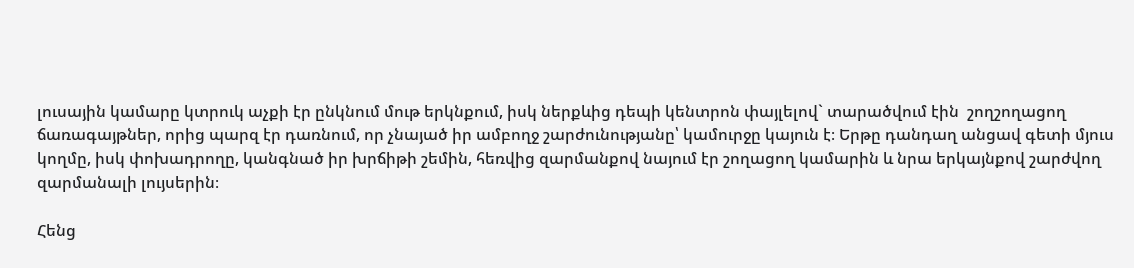լուսային կամարը կտրուկ աչքի էր ընկնում մութ երկնքում, իսկ ներքևից դեպի կենտրոն փայլելով` տարածվում էին  շողշողացող ճառագայթներ, որից պարզ էր դառնում, որ չնայած իր ամբողջ շարժունությանը՝ կամուրջը կայուն է։ Երթը դանդաղ անցավ գետի մյուս կողմը, իսկ փոխադրողը, կանգնած իր խրճիթի շեմին, հեռվից զարմանքով նայում էր շողացող կամարին և նրա երկայնքով շարժվող զարմանալի լույսերին։

Հենց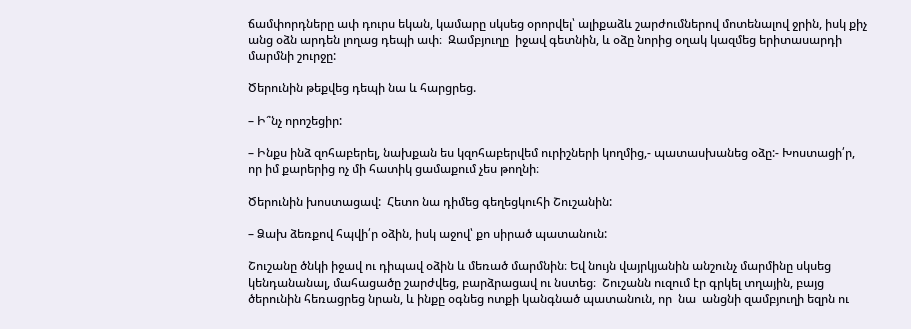ճամփորդները ափ դուրս եկան, կամարը սկսեց օրորվել՝ ալիքաձև շարժումներով մոտենալով ջրին, իսկ քիչ անց օձն արդեն լողաց դեպի ափ։  Զամբյուղը  իջավ գետնին, և օձը նորից օղակ կազմեց երիտասարդի մարմնի շուրջը:

Ծերունին թեքվեց դեպի նա և հարցրեց.

– Ի՞նչ որոշեցիր:

– Ինքս ինձ զոհաբերել, նախքան ես կզոհաբերվեմ ուրիշների կողմից,- պատասխանեց օձը:- Խոստացի՛ր, որ իմ քարերից ոչ մի հատիկ ցամաքում չես թողնի։

Ծերունին խոստացավ:  Հետո նա դիմեց գեղեցկուհի Շուշանին:

– Ձախ ձեռքով հպվի՛ր օձին, իսկ աջով՝ քո սիրած պատանուն:

Շուշանը ծնկի իջավ ու դիպավ օձին և մեռած մարմնին։ Եվ նույն վայրկյանին անշունչ մարմինը սկսեց կենդանանալ, մահացածը շարժվեց, բարձրացավ ու նստեց։  Շուշանն ուզում էր գրկել տղային, բայց ծերունին հեռացրեց նրան, և ինքը օգնեց ոտքի կանգնած պատանուն, որ  նա  անցնի զամբյուղի եզրն ու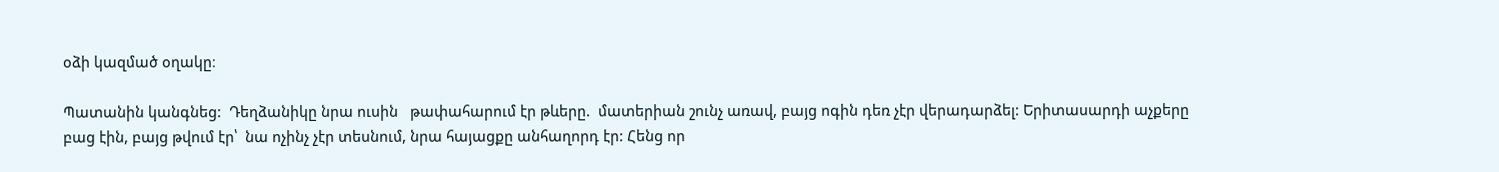օձի կազմած օղակը։

Պատանին կանգնեց:  Դեղձանիկը նրա ուսին   թափահարում էր թևերը.  մատերիան շունչ առավ, բայց ոգին դեռ չէր վերադարձել: Երիտասարդի աչքերը բաց էին, բայց թվում էր՝  նա ոչինչ չէր տեսնում, նրա հայացքը անհաղորդ էր: Հենց որ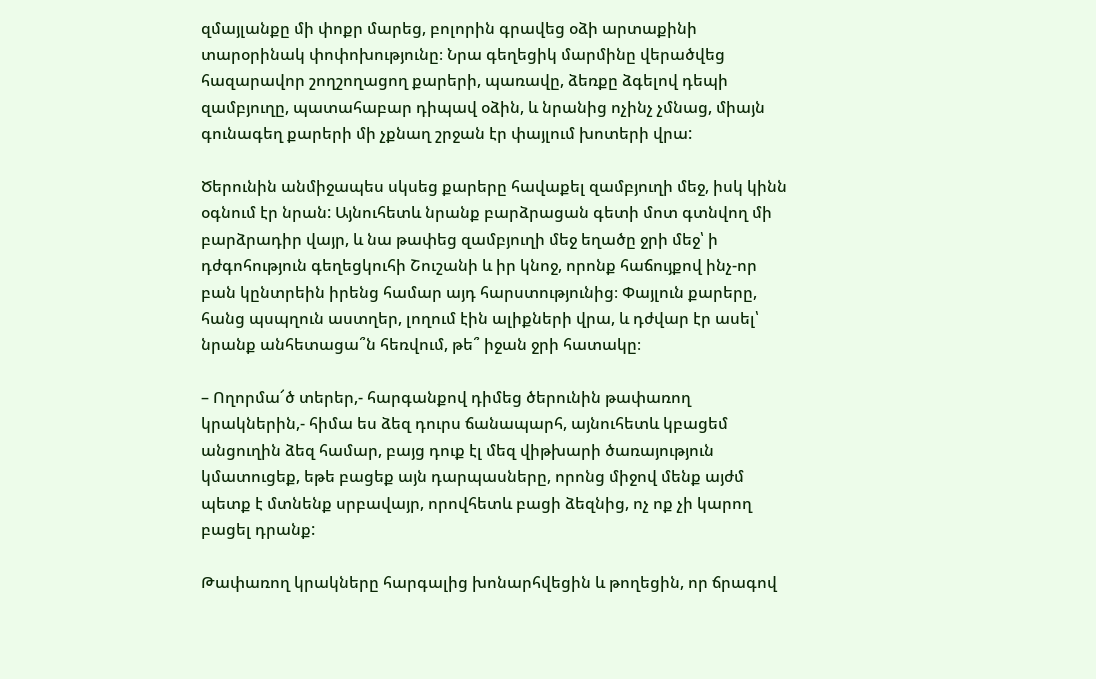զմայլանքը մի փոքր մարեց, բոլորին գրավեց օձի արտաքինի տարօրինակ փոփոխությունը։ Նրա գեղեցիկ մարմինը վերածվեց հազարավոր շողշողացող քարերի, պառավը, ձեռքը ձգելով դեպի զամբյուղը, պատահաբար դիպավ օձին, և նրանից ոչինչ չմնաց, միայն գունագեղ քարերի մի չքնաղ շրջան էր փայլում խոտերի վրա:

Ծերունին անմիջապես սկսեց քարերը հավաքել զամբյուղի մեջ, իսկ կինն օգնում էր նրան: Այնուհետև նրանք բարձրացան գետի մոտ գտնվող մի բարձրադիր վայր, և նա թափեց զամբյուղի մեջ եղածը ջրի մեջ՝ ի  դժգոհություն գեղեցկուհի Շուշանի և իր կնոջ, որոնք հաճույքով ինչ-որ բան կընտրեին իրենց համար այդ հարստությունից։ Փայլուն քարերը, հանց պսպղուն աստղեր, լողում էին ալիքների վրա, և դժվար էր ասել՝ նրանք անհետացա՞ն հեռվում, թե՞ իջան ջրի հատակը։

– Ողորմա՜ծ տերեր,- հարգանքով դիմեց ծերունին թափառող կրակներին,- հիմա ես ձեզ դուրս ճանապարհ, այնուհետև կբացեմ անցուղին ձեզ համար, բայց դուք էլ մեզ վիթխարի ծառայություն կմատուցեք, եթե բացեք այն դարպասները, որոնց միջով մենք այժմ պետք է մտնենք սրբավայր, որովհետև բացի ձեզնից, ոչ ոք չի կարող բացել դրանք:

Թափառող կրակները հարգալից խոնարհվեցին և թողեցին, որ ճրագով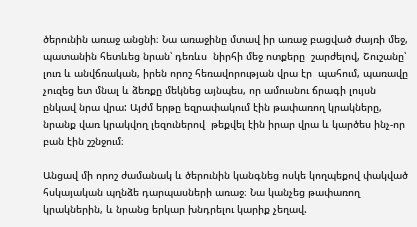ծերունին առաջ անցնի։ Նա առաջինը մտավ իր առաջ բացված ժայռի մեջ,  պատանին հետևեց նրան՝ դեռևս  նիրհի մեջ ոտքերը  շարժելով, Շուշանը՝ լուռ և անվճռական, իրեն որոշ հեռավորության վրա էր  պահում, պառավը չուզեց ետ մնալ և ձեռքը մեկնեց այնպես, որ ամուսնու ճրագի լույսն ընկավ նրա վրա: Այժմ երթը եզրափակում էին թափառող կրակները, նրանք վառ կրակվող լեզուներով  թեքվել էին իրար վրա և կարծես ինչ-որ բան էին շշնջում։

Անցավ մի որոշ ժամանակ և ծերունին կանգնեց ոսկե կողպեքով փակված հսկայական պղնձե դարպասների առաջ։ Նա կանչեց թափառող կրակներին, և նրանց երկար խնդրելու կարիք չեղավ.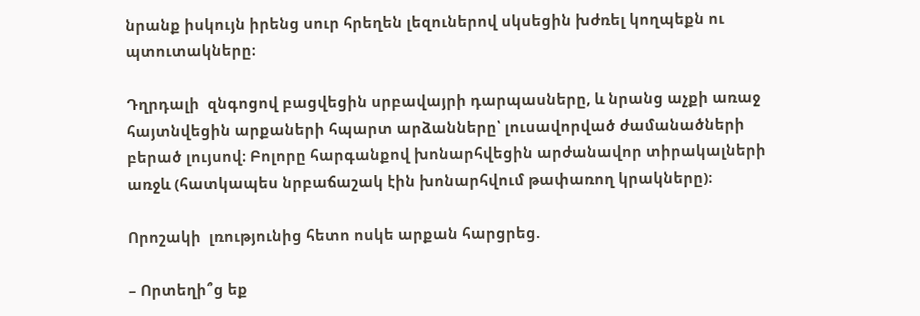նրանք իսկույն իրենց սուր հրեղեն լեզուներով սկսեցին խժռել կողպեքն ու պտուտակները։

Դղրդալի  զնգոցով բացվեցին սրբավայրի դարպասները, և նրանց աչքի առաջ հայտնվեցին արքաների հպարտ արձանները՝ լուսավորված ժամանածների  բերած լույսով։ Բոլորը հարգանքով խոնարհվեցին արժանավոր տիրակալների առջև (հատկապես նրբաճաշակ էին խոնարհվում թափառող կրակները)։

Որոշակի  լռությունից հետո ոսկե արքան հարցրեց.

– Որտեղի՞ց եք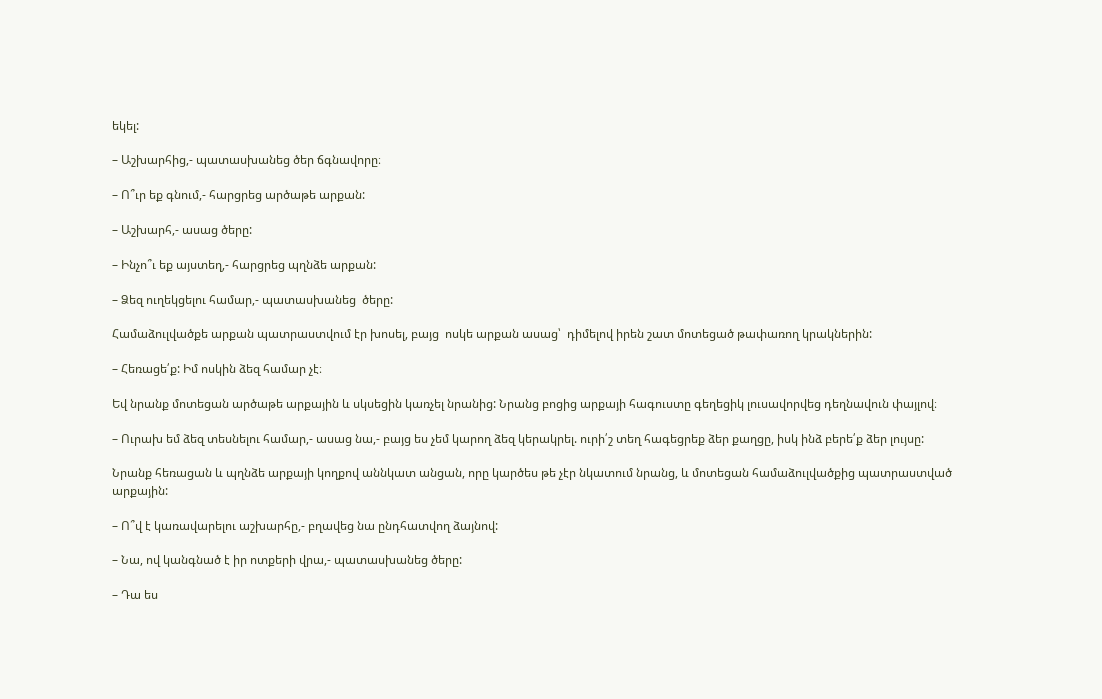եկել:

– Աշխարհից,- պատասխանեց ծեր ճգնավորը։

– Ո՞ւր եք գնում,- հարցրեց արծաթե արքան:

– Աշխարհ,- ասաց ծերը:

– Ինչո՞ւ եք այստեղ,- հարցրեց պղնձե արքան:

– Ձեզ ուղեկցելու համար,- պատասխանեց  ծերը:

Համաձուլվածքե արքան պատրաստվում էր խոսել, բայց  ոսկե արքան ասաց՝  դիմելով իրեն շատ մոտեցած թափառող կրակներին:

– Հեռացե՛ք: Իմ ոսկին ձեզ համար չէ։

Եվ նրանք մոտեցան արծաթե արքային և սկսեցին կառչել նրանից: Նրանց բոցից արքայի հագուստը գեղեցիկ լուսավորվեց դեղնավուն փայլով։

– Ուրախ եմ ձեզ տեսնելու համար,- ասաց նա,- բայց ես չեմ կարող ձեզ կերակրել. ուրի՛շ տեղ հագեցրեք ձեր քաղցը, իսկ ինձ բերե՛ք ձեր լույսը:

Նրանք հեռացան և պղնձե արքայի կողքով աննկատ անցան, որը կարծես թե չէր նկատում նրանց, և մոտեցան համաձուլվածքից պատրաստված արքային:

– Ո՞վ է կառավարելու աշխարհը,- բղավեց նա ընդհատվող ձայնով:

– Նա, ով կանգնած է իր ոտքերի վրա,- պատասխանեց ծերը:

– Դա ես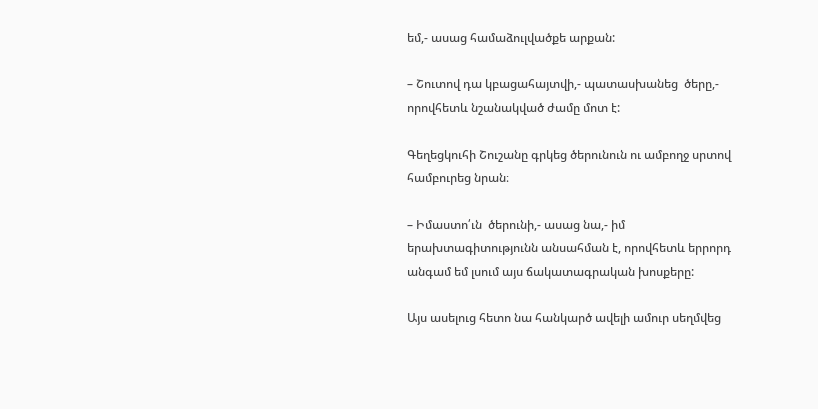եմ,- ասաց համաձուլվածքե արքան:

– Շուտով դա կբացահայտվի,- պատասխանեց  ծերը,- որովհետև նշանակված ժամը մոտ է:

Գեղեցկուհի Շուշանը գրկեց ծերունուն ու ամբողջ սրտով համբուրեց նրան։

– Իմաստո՛ւն  ծերունի,- ասաց նա,- իմ երախտագիտությունն անսահման է, որովհետև երրորդ  անգամ եմ լսում այս ճակատագրական խոսքերը:

Այս ասելուց հետո նա հանկարծ ավելի ամուր սեղմվեց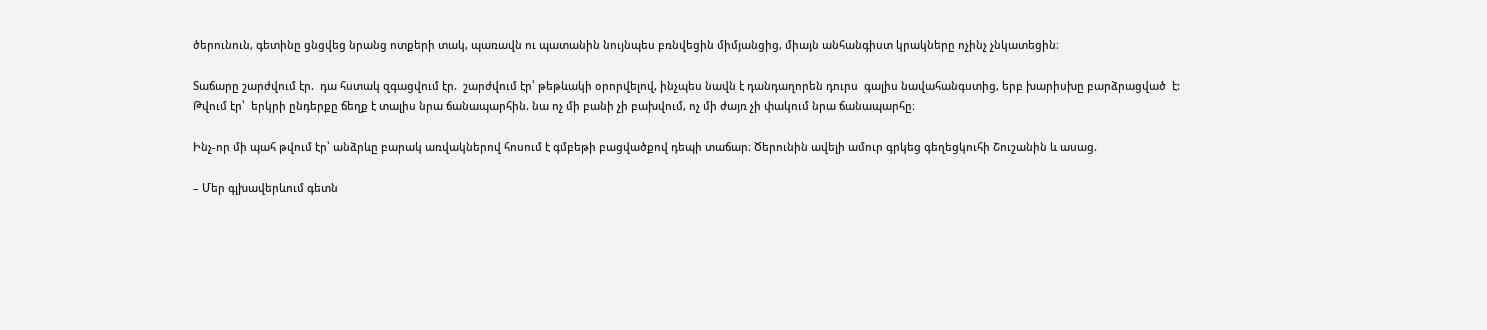ծերունուն, գետինը ցնցվեց նրանց ոտքերի տակ, պառավն ու պատանին նույնպես բռնվեցին միմյանցից, միայն անհանգիստ կրակները ոչինչ չնկատեցին։

Տաճարը շարժվում էր.  դա հստակ զգացվում էր.  շարժվում էր՝ թեթևակի օրորվելով, ինչպես նավն է դանդաղորեն դուրս  գալիս նավահանգստից, երբ խարիսխը բարձրացված  է: Թվում էր՝  երկրի ընդերքը ճեղք է տալիս նրա ճանապարհին. նա ոչ մի բանի չի բախվում, ոչ մի ժայռ չի փակում նրա ճանապարհը։

Ինչ-որ մի պահ թվում էր՝ անձրևը բարակ առվակներով հոսում է գմբեթի բացվածքով դեպի տաճար։ Ծերունին ավելի ամուր գրկեց գեղեցկուհի Շուշանին և ասաց.

– Մեր գլխավերևում գետն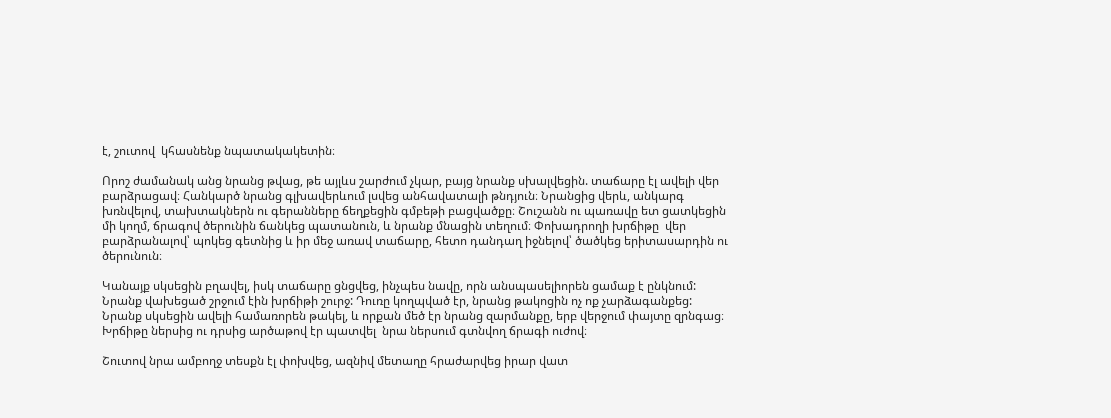է, շուտով  կհասնենք նպատակակետին։

Որոշ ժամանակ անց նրանց թվաց, թե այլևս շարժում չկար, բայց նրանք սխալվեցին. տաճարը էլ ավելի վեր բարձրացավ։ Հանկարծ նրանց գլխավերևում լսվեց անհավատալի թնդյուն։ Նրանցից վերև, անկարգ խռնվելով, տախտակներն ու գերանները ճեղքեցին գմբեթի բացվածքը։ Շուշանն ու պառավը ետ ցատկեցին մի կողմ, ճրագով ծերունին ճանկեց պատանուն, և նրանք մնացին տեղում։ Փոխադրողի խրճիթը  վեր բարձրանալով՝ պոկեց գետնից և իր մեջ առավ տաճարը, հետո դանդաղ իջնելով՝ ծածկեց երիտասարդին ու ծերունուն։

Կանայք սկսեցին բղավել, իսկ տաճարը ցնցվեց, ինչպես նավը, որն անսպասելիորեն ցամաք է ընկնում: Նրանք վախեցած շրջում էին խրճիթի շուրջ: Դուռը կողպված էր, նրանց թակոցին ոչ ոք չարձագանքեց: Նրանք սկսեցին ավելի համառորեն թակել, և որքան մեծ էր նրանց զարմանքը, երբ վերջում փայտը զրնգաց։  Խրճիթը ներսից ու դրսից արծաթով էր պատվել  նրա ներսում գտնվող ճրագի ուժով։

Շուտով նրա ամբողջ տեսքն էլ փոխվեց, ազնիվ մետաղը հրաժարվեց իրար վատ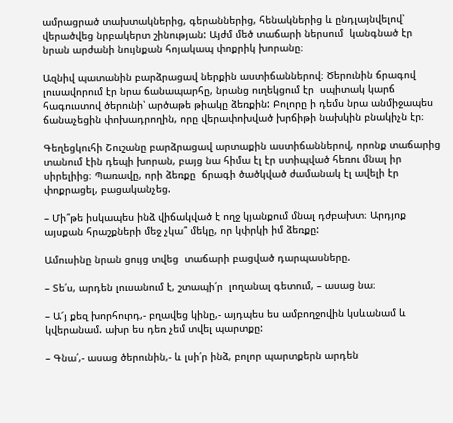ամրացրած տախտակներից, գերաններից, հենակներից և ընդլայնվելով՝ վերածվեց նրբակերտ շինության: Այժմ մեծ տաճարի ներսում  կանգնած էր նրան արժանի նույնքան հոյակապ փոքրիկ խորանը։

Ազնիվ պատանին բարձրացավ ներքին աստիճաններով։ Ծերունին ճրագով լուսավորում էր նրա ճանապարհը, նրանց ուղեկցում էր  սպիտակ կարճ հագուստով ծերունի՝ արծաթե թիակը ձեռքին: Բոլորը ի դեմս նրա անմիջապես ճանաչեցին փոխադրողին, որը վերափոխված խրճիթի նախկին բնակիչն էր։

Գեղեցկուհի Շուշանը բարձրացավ արտաքին աստիճաններով, որոնք տաճարից տանում էին դեպի խորան, բայց նա հիմա էլ էր ստիպված հեռու մնալ իր սիրելիից։ Պառավը, որի ձեռքը  ճրագի ծածկված ժամանակ էլ ավելի էր փոքրացել, բացականչեց.

– Մի՞թե իսկապես ինձ վիճակված է ողջ կյանքում մնալ դժբախտ։ Արդյոք այսքան հրաշքների մեջ չկա՞ մեկը, որ կփրկի իմ ձեռքը:

Ամուսինը նրան ցույց տվեց  տաճարի բացված դարպասները.

– Տե՛ս, արդեն լուսանում է, շտապի՛ր  լողանալ գետում, – ասաց նա։

– Ա՜յ քեզ խորհուրդ,- բղավեց կինը,- այդպես ես ամբողջովին կսևանամ և կվերանամ. ախր ես դեռ չեմ տվել պարտքը:

– Գնա՛,- ասաց ծերունին,- և լսի՛ր ինձ, բոլոր պարտքերն արդեն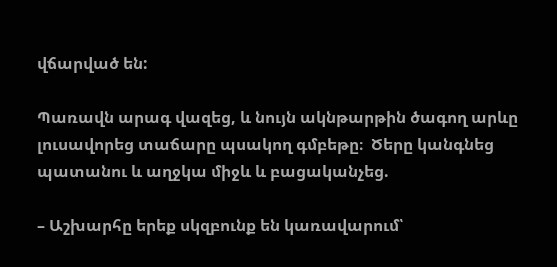վճարված են:

Պառավն արագ վազեց, և նույն ակնթարթին ծագող արևը լուսավորեց տաճարը պսակող գմբեթը։  Ծերը կանգնեց պատանու և աղջկա միջև և բացականչեց.

– Աշխարհը երեք սկզբունք են կառավարում՝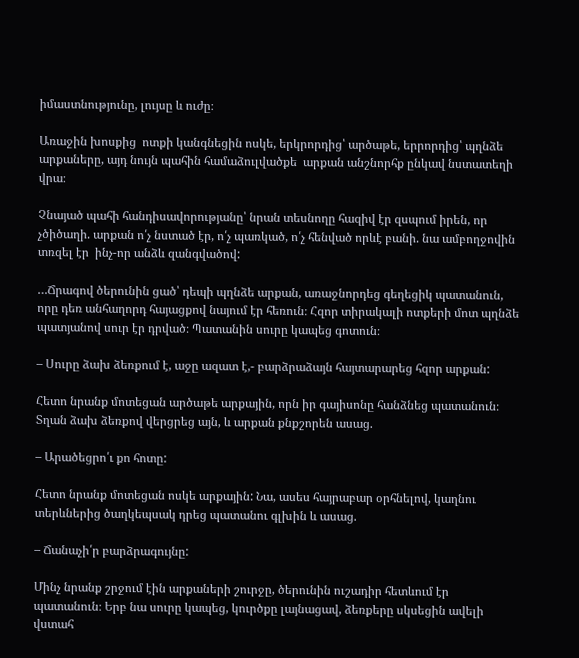իմաստնությունը, լույսը և ուժը։

Առաջին խոսքից  ոտքի կանգնեցին ոսկե, երկրորդից՝ արծաթե, երրորդից՝ պղնձե արքաները, այդ նույն պահին համաձուլվածքե  արքան անշնորհք ընկավ նստատեղի վրա։

Չնայած պահի հանդիսավորությանը՝ նրան տեսնողը հազիվ էր զսպում իրեն, որ չծիծաղի. արքան ո՛չ նստած էր, ո՛չ պառկած, ո՛չ հենված որևէ բանի. նա ամբողջովին տռզել էր  ինչ-որ անձև զանգվածով:

…Ճրագով ծերունին ցած՝ դեպի պղնձե արքան, առաջնորդեց գեղեցիկ պատանուն, որը դեռ անհաղորդ հայացքով նայում էր հեռուն։ Հզոր տիրակալի ոտքերի մոտ պղնձե պատյանով սուր էր դրված։ Պատանին սուրը կապեց գոտուն։

– Սուրը ձախ ձեռքում է, աջը ազատ է,- բարձրաձայն հայտարարեց հզոր արքան:

Հետո նրանք մոտեցան արծաթե արքային, որն իր գայիսոնը հանձնեց պատանուն։ Տղան ձախ ձեռքով վերցրեց այն, և արքան քնքշորեն ասաց.

– Արածեցրո՛ւ քո հոտը:

Հետո նրանք մոտեցան ոսկե արքային: Նա, ասես հայրաբար օրհնելով, կաղնու տերևներից ծաղկեպսակ դրեց պատանու գլխին և ասաց.

– Ճանաչի՛ր բարձրագույնը:

Մինչ նրանք շրջում էին արքաների շուրջը, ծերունին ուշադիր հետևում էր պատանուն։ Երբ նա սուրը կապեց, կուրծքը լայնացավ, ձեռքերը սկսեցին ավելի վստահ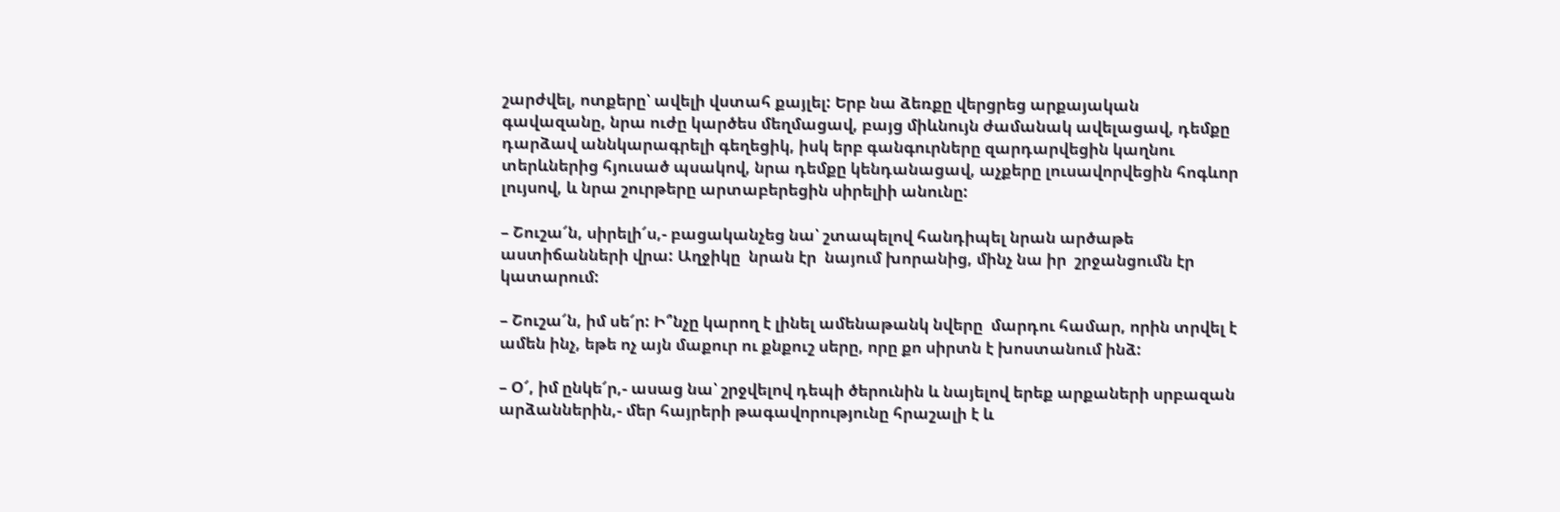շարժվել, ոտքերը՝ ավելի վստահ քայլել: Երբ նա ձեռքը վերցրեց արքայական գավազանը, նրա ուժը կարծես մեղմացավ, բայց միևնույն ժամանակ ավելացավ, դեմքը դարձավ աննկարագրելի գեղեցիկ, իսկ երբ գանգուրները զարդարվեցին կաղնու տերևներից հյուսած պսակով, նրա դեմքը կենդանացավ, աչքերը լուսավորվեցին հոգևոր լույսով, և նրա շուրթերը արտաբերեցին սիրելիի անունը:

– Շուշա՜ն, սիրելի՜ս,- բացականչեց նա՝ շտապելով հանդիպել նրան արծաթե աստիճանների վրա: Աղջիկը  նրան էր  նայում խորանից, մինչ նա իր  շրջանցումն էր կատարում:

– Շուշա՜ն, իմ սե՜ր: Ի՞նչը կարող է լինել ամենաթանկ նվերը  մարդու համար, որին տրվել է ամեն ինչ, եթե ոչ այն մաքուր ու քնքուշ սերը, որը քո սիրտն է խոստանում ինձ:

– Օ՜, իմ ընկե՜ր,- ասաց նա՝ շրջվելով դեպի ծերունին և նայելով երեք արքաների սրբազան արձաններին,- մեր հայրերի թագավորությունը հրաշալի է և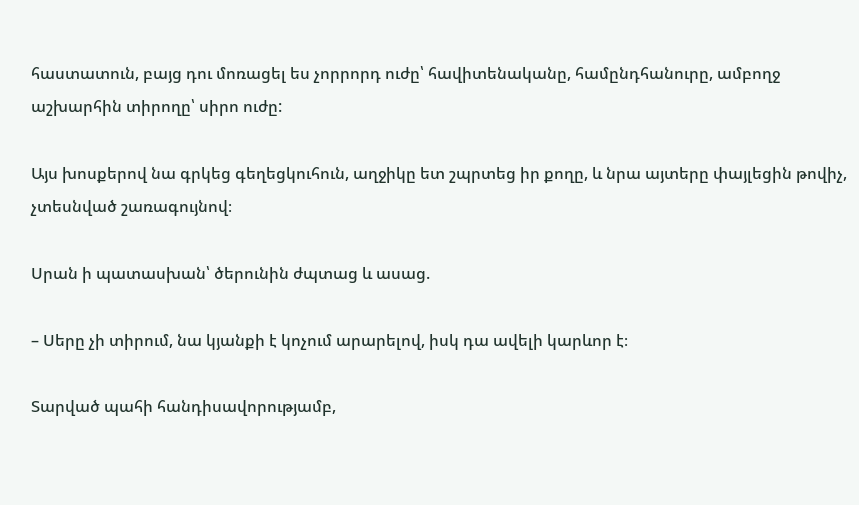հաստատուն, բայց դու մոռացել ես չորրորդ ուժը՝ հավիտենականը, համընդհանուրը, ամբողջ աշխարհին տիրողը՝ սիրո ուժը:

Այս խոսքերով նա գրկեց գեղեցկուհուն, աղջիկը ետ շպրտեց իր քողը, և նրա այտերը փայլեցին թովիչ, չտեսնված շառագույնով։

Սրան ի պատասխան՝ ծերունին ժպտաց և ասաց.

– Սերը չի տիրում, նա կյանքի է կոչում արարելով, իսկ դա ավելի կարևոր է։

Տարված պահի հանդիսավորությամբ,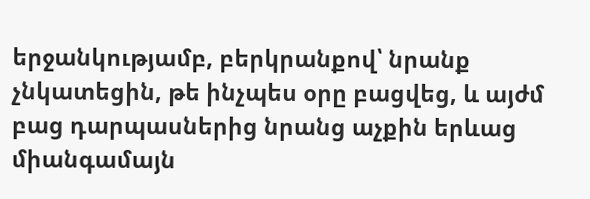երջանկությամբ, բերկրանքով՝ նրանք չնկատեցին, թե ինչպես օրը բացվեց, և այժմ բաց դարպասներից նրանց աչքին երևաց  միանգամայն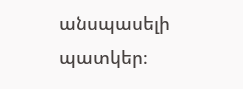անսպասելի պատկեր։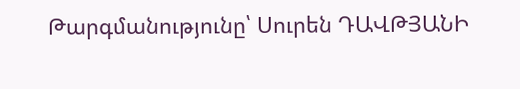Թարգմանությունը՝ Սուրեն ԴԱՎԹՅԱՆԻ